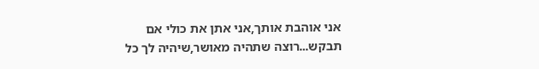אני אוהבת אותך,אני אתן את כולי אם תבקש...רוצה שתהיה מאושר,שיהיה לך כל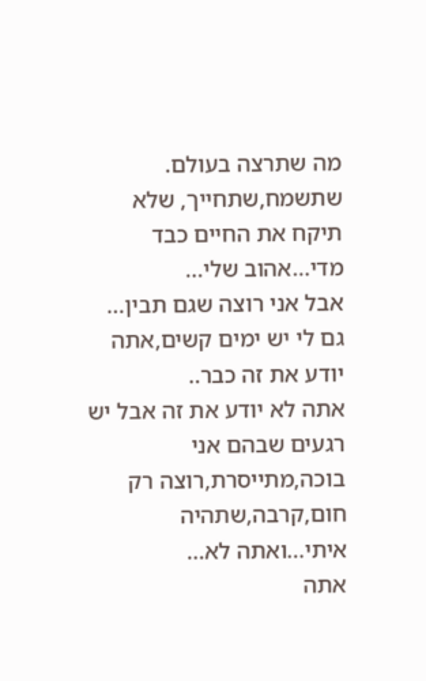מה שתרצה בעולם.
שתשמח,שתחייך, שלא תיקח את החיים כבד מדי...אהוב שלי...
אבל אני רוצה שגם תבין...
גם לי יש ימים קשים,אתה יודע את זה כבר..
אתה לא יודע את זה אבל יש רגעים שבהם אני בוכה,מתייסרת,רוצה רק חום,קרבה,שתהיה איתי...ואתה לא...
אתה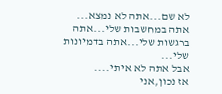לא שם...אתה לא נמצא...
אתה במחשבות שלי...אתה ברגשות שלי...אתה בדמיונות שלי...
אבל אתה לא איתי....
אז נכון,אני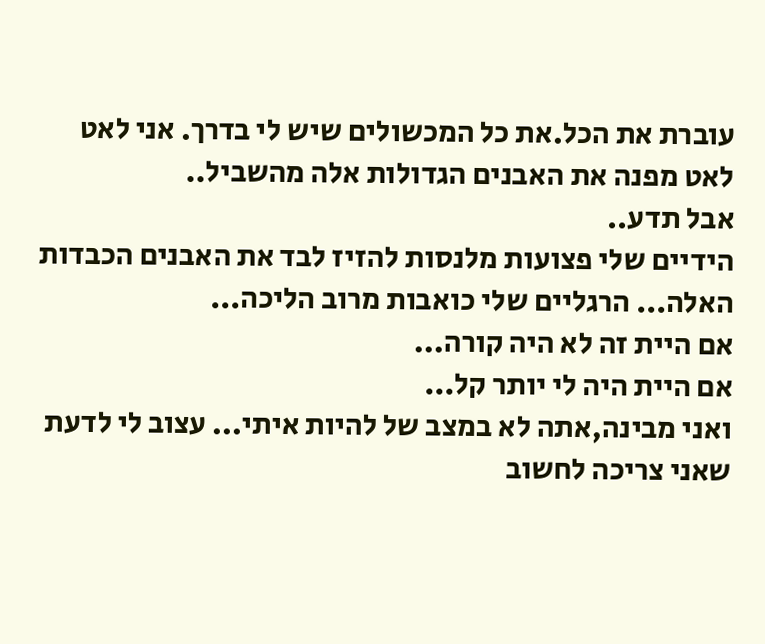עוברת את הכל.את כל המכשולים שיש לי בדרך. אני לאט לאט מפנה את האבנים הגדולות אלה מהשביל..
אבל תדע..
הידיים שלי פצועות מלנסות להזיז לבד את האבנים הכבדות האלה... הרגליים שלי כואבות מרוב הליכה...
אם היית זה לא היה קורה...
אם היית היה לי יותר קל...
ואני מבינה,אתה לא במצב של להיות איתי... עצוב לי לדעת שאני צריכה לחשוב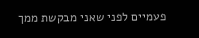פעמיים לפני שאני מבקשת ממך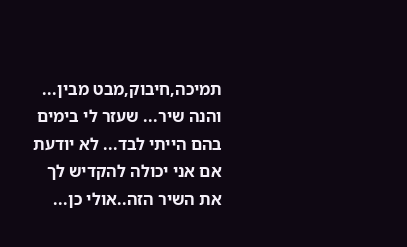תמיכה,חיבוק,מבט מבין...
והנה שיר... שעזר לי בימים בהם הייתי לבד... לא יודעת אם אני יכולה להקדיש לך את השיר הזה..אולי כן...